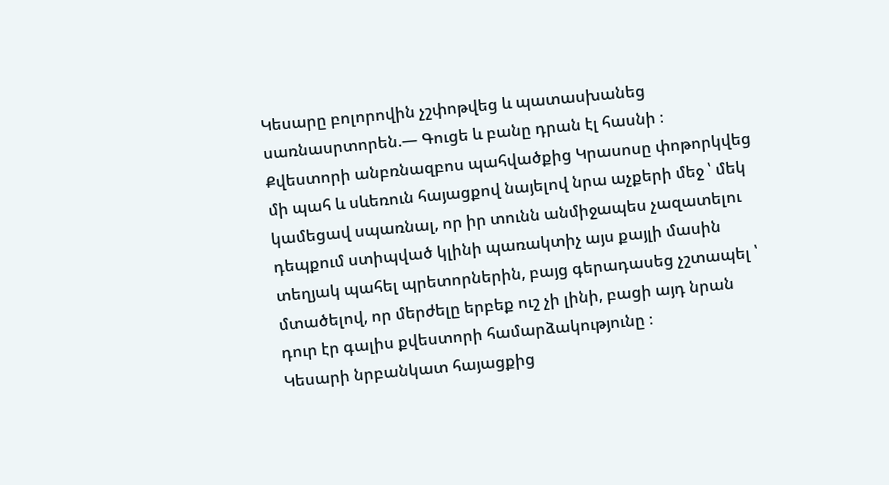Կեսարը բոլորովին չշփոթվեց և պատասխանեց սառնասրտորեն.— Գուցե և բանը դրան էլ հասնի ։
Քվեստորի անբռնազբոս պահվածքից Կրասոսը փոթորկվեց մի պահ և սևեռուն հայացքով նայելով նրա աչքերի մեջ ՝ մեկ կամեցավ սպառնալ, որ իր տունն անմիջապես չազատելու դեպքում ստիպված կլինի պառակտիչ այս քայլի մասին տեղյակ պահել պրետորներին, բայց գերադասեց չշտապել ՝ մտածելով, որ մերժելը երբեք ուշ չի լինի, բացի այդ նրան դուր էր գալիս քվեստորի համարձակությունը ։
Կեսարի նրբանկատ հայացքից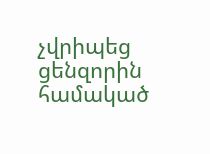չվրիպեց ցենզորին համակած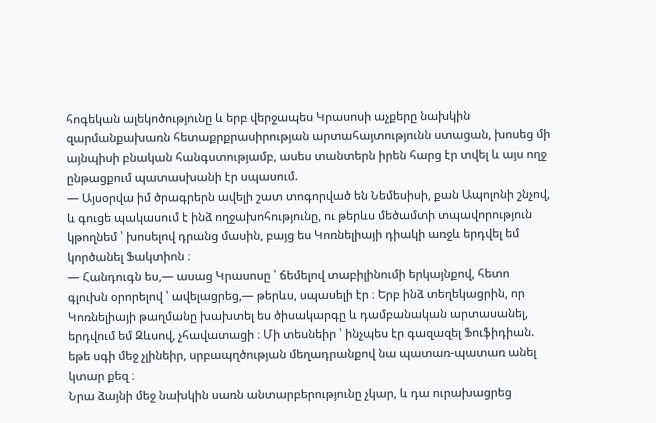հոգեկան ալեկոծությունը և երբ վերջապես Կրասոսի աչքերը նախկին զարմանքախառն հետաքրքրասիրության արտահայտությունն ստացան, խոսեց մի այնպիսի բնական հանգստությամբ, ասես տանտերն իրեն հարց էր տվել և այս ողջ ընթացքում պատասխանի էր սպասում.
— Այսօրվա իմ ծրագրերն ավելի շատ տոգորված են Նեմեսիսի, քան Ապոլոնի շնչով, և գուցե պակասում է ինձ ողջախոհությունը, ու թերևս մեծամտի տպավորություն կթողնեմ ՝ խոսելով դրանց մասին, բայց ես Կոռնելիայի դիակի առջև երդվել եմ կործանել Ֆակտիոն ։
— Հանդուգն ես,— ասաց Կրասոսը ՝ ճեմելով տաբիլինումի երկայնքով, հետո գլուխն օրորելով ՝ ավելացրեց,— թերևս, սպասելի էր ։ Երբ ինձ տեղեկացրին, որ Կոռնելիայի թաղմանը խախտել ես ծիսակարգը և դամբանական արտասանել, երդվում եմ Զևսով, չհավատացի ։ Մի տեսնեիր ՝ ինչպես էր գազազել Ֆուֆիդիան. եթե սգի մեջ չլինեիր, սրբապղծության մեղադրանքով նա պատառ-պատառ անել կտար քեզ ։
Նրա ձայնի մեջ նախկին սառն անտարբերությունը չկար, և դա ուրախացրեց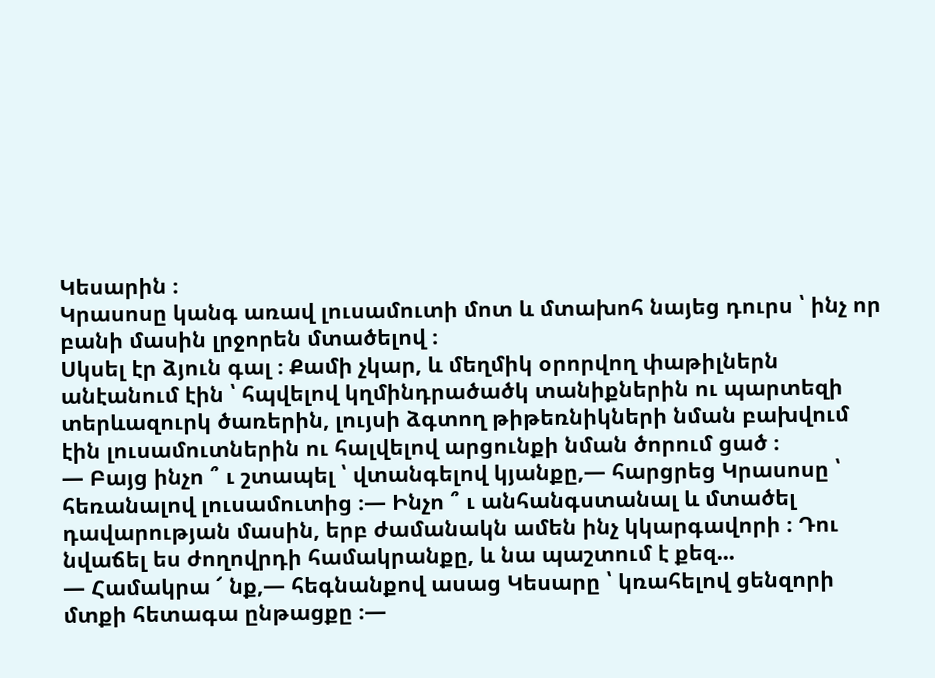Կեսարին ։
Կրասոսը կանգ առավ լուսամուտի մոտ և մտախոհ նայեց դուրս ՝ ինչ որ բանի մասին լրջորեն մտածելով ։
Սկսել էր ձյուն գալ ։ Քամի չկար, և մեղմիկ օրորվող փաթիլներն անէանում էին ՝ հպվելով կղմինդրածածկ տանիքներին ու պարտեզի տերևազուրկ ծառերին, լույսի ձգտող թիթեռնիկների նման բախվում էին լուսամուտներին ու հալվելով արցունքի նման ծորում ցած ։
— Բայց ինչո ՞ ւ շտապել ՝ վտանգելով կյանքը,— հարցրեց Կրասոսը ՝ հեռանալով լուսամուտից ։— Ինչո ՞ ւ անհանգստանալ և մտածել դավարության մասին, երբ ժամանակն ամեն ինչ կկարգավորի ։ Դու նվաճել ես ժողովրդի համակրանքը, և նա պաշտում է քեզ...
— Համակրա ՜ նք,— հեգնանքով ասաց Կեսարը ՝ կռահելով ցենզորի մտքի հետագա ընթացքը ։—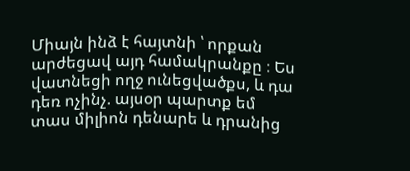Միայն ինձ է հայտնի ՝ որքան արժեցավ այդ համակրանքը ։ Ես վատնեցի ողջ ունեցվածքս, և դա դեռ ոչինչ. այսօր պարտք եմ տաս միլիոն դենարե և դրանից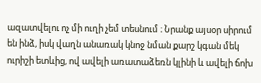ազատվելու ոչ մի ուղի չեմ տեսնում ։ Նրանք այսօր սիրում են ինձ, իսկ վաղն անառակ կնոջ նման քարշ կգան մեկ ուրիշի ետևից, ով ավելի առատաձեռն կլինի և ավելի ճոխ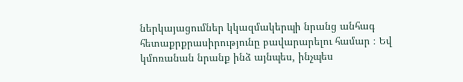ներկայացումներ կկազմակերպի նրանց անհագ հետաքրքրասիրությունը բավարարելու համար ։ Եվ կմոռանան նրանք ինձ այնպես, ինչպես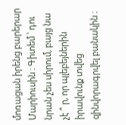մոռացան իրենց բարերար Մարիուսին ։ Գիտեմ ՝ դու նրան չես սիրում, բայց նա չէ ՞ ր, որ պլեբեյներին իրավունք տվեց զինվորագրվել բանակին ։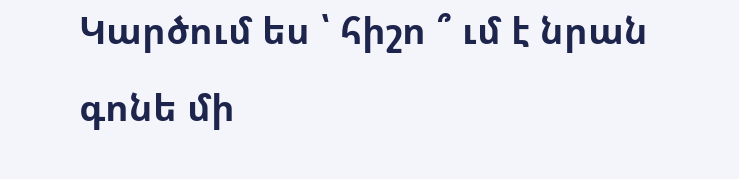Կարծում ես ՝ հիշո ՞ ւմ է նրան գոնե մի